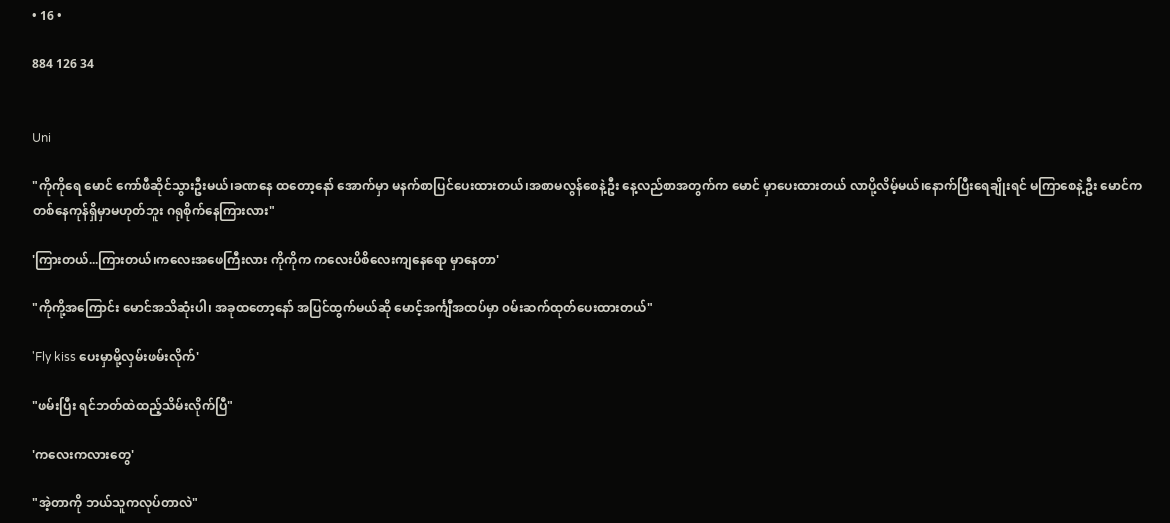• 16 •

884 126 34


Uni

"ကိုကိုရေ မောင် ကော်ဖီဆိုင်သွားဦးမယ်၊ခဏနေ ထတော့နော် အောက်မှာ မနက်စာပြင်ပေးထားတယ်၊အစာမလွန်စေနဲ့ဦး နေ့လည်စာအတွက်က မောင် မှာပေးထားတယ် လာပို့လိမ့်မယ်၊နောက်ပြီးရေချိုးရင် မကြာစေနဲ့ဦး မောင်က တစ်နေကုန်ရှိမှာမဟုတ်ဘူး ဂရုစိုက်နေကြားလား"

'ကြားတယ်...ကြားတယ်၊ကလေးအဖေကြီးလား ကိုကိုက ကလေးပိစိလေးကျနေရော မှာနေတာ'

"ကိုကို့အကြောင်း မောင်အသိဆုံးပါ၊ အခုထတော့နော် အပြင်ထွက်မယ်ဆို မောင့်အင်္ကျီအထပ်မှာ ၀မ်းဆက်ထုတ်ပေးထားတယ်"

'Fly kiss ပေးမှာမို့လှမ်းဖမ်းလိုက်'

"ဖမ်းပြီး ရင်ဘတ်ထဲထည့်သိမ်းလိုက်ပြီ"

'ကလေးကလားတွေ'

"အဲ့တာကို ဘယ်သူကလုပ်တာလဲ"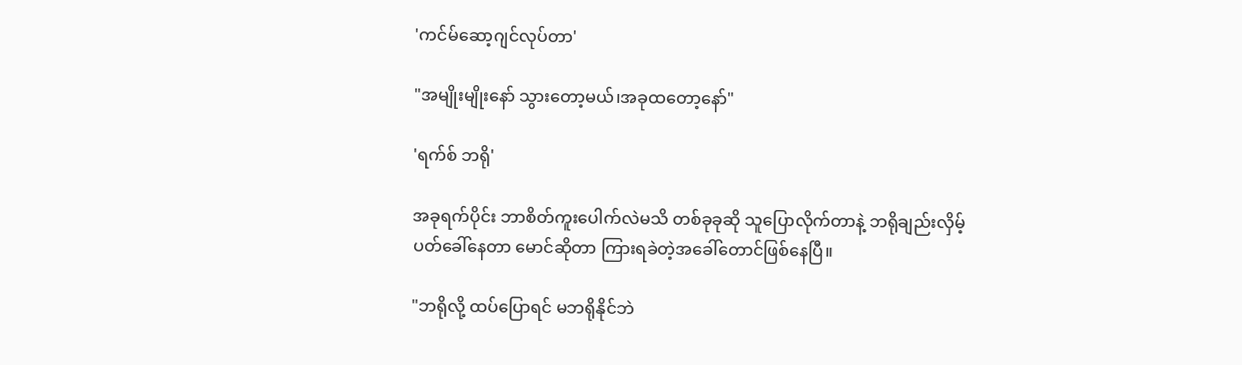'ကင်မ်ဆော့ဂျင်လုပ်တာ'

"အမျိုးမျိုးနော် သွားတော့မယ်၊အခုထတော့နော်"

'ရက်စ် ဘရို'

အခုရက်ပိုင်း ဘာစိတ်ကူးပေါက်လဲမသိ တစ်ခုခုဆို သူပြောလိုက်တာနဲ့ ဘရိုချည်းလှိမ့်ပတ်ခေါ်နေတာ မောင်ဆိုတာ ကြားရခဲတဲ့အခေါ်တောင်ဖြစ်နေပြီ။

"ဘရိုလို့ ထပ်ပြောရင် မဘရိုနိုင်ဘဲ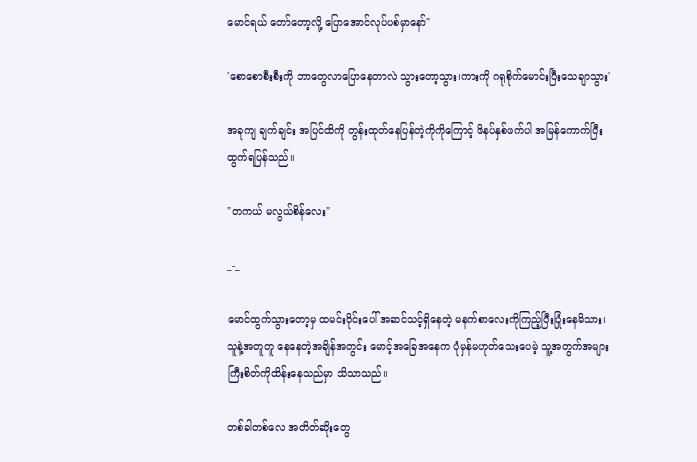မောင်ရယ် တော်တော့လို့ ပြောအောင်လုပ်ပစ်မှာနော်"

'စောစောစီးစီးကို ဘာတွေလာပြောနေတာလဲ သွားတော့သွား၊ကားကို ဂရုစိုက်မောင်းပြီးသေချာသွား'

အခုကျ ချက်ချင်း အပြင်ထိကို တွန်းထုတ်နေပြန်တဲ့ကိုကိုကြောင့် ဖိနပ်နှစ်ဖက်ပါ အမြန်ကောက်ပြီးထွက်ရပြန်သည်။

"တကယ် မလွယ်စိန်လေး"

_-_

မောင်ထွက်သွားတော့မှ ထမင်း၀ိုင်းပေါ် အဆင်သင့်ရှိနေတဲ့ မနက်စာလေးကိုကြည့်ပြီးပြုံးနေမိသား၊သူနဲ့အတူတူ နေနေတဲ့အချိန်အတွင်း မောင့်အခြေအနေက ပုံမှန်မဟုတ်သေးပေမဲ့ သူ့အတွက်အများကြီးစိတ်ကိုထိန်းနေသည်မှာ သိသာသည်။

တစ်ခါတစ်လေ အတိတ်ဆိုးတွေ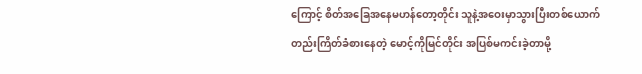ကြောင့် စိတ်အခြေအနေမဟန်တော့တိုင်း သူနဲ့အဝေးမှာသွားပြီးတစ်ယောက်တည်းကြိတ်ခံစားနေတဲ့ မောင့်ကိုမြင်တိုင်း အပြစ်မကင်းခဲ့တာမို့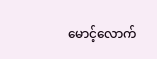မောင့်လောက်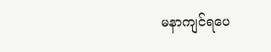မနာကျင်ရပေ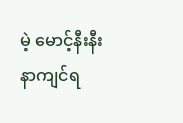မဲ့ မောင့်နီးနီးနာကျင်ရ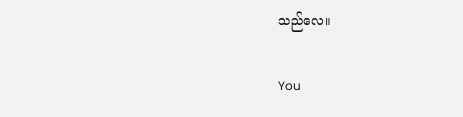သည်လေ။

You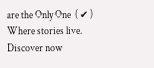are the Only One  ( ✔ ) Where stories live. Discover now